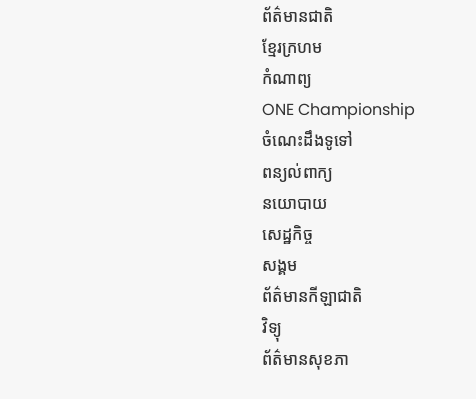ព័ត៌មានជាតិ
ខ្មែរក្រហម
កំណាព្យ
ONE Championship
ចំណេះដឹងទូទៅ
ពន្យល់ពាក្យ
នយោបាយ
សេដ្ឋកិច្ច
សង្គម
ព័ត៌មានកីឡាជាតិ
វិទ្យុ
ព័ត៌មានសុខភា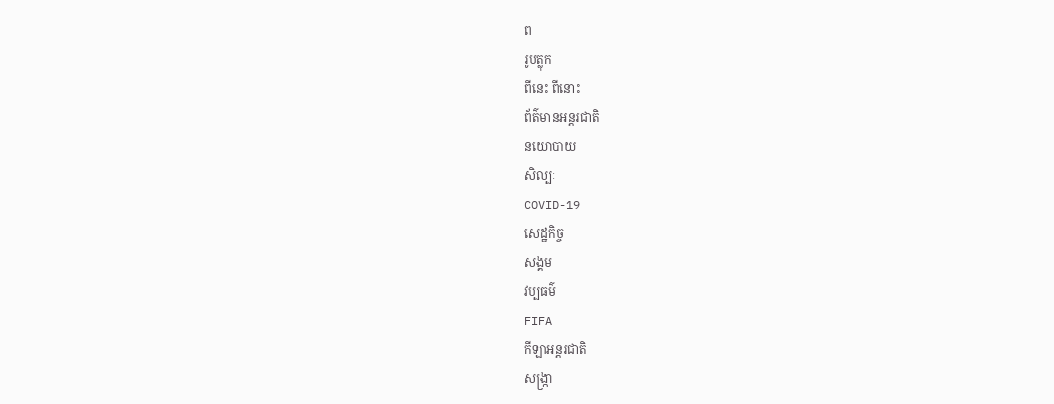ព
រូបត្លុក
ពីនេះ ពីនោះ
ព័ត៌មានអន្តរជាតិ
នយោបាយ
សិល្បៈ
COVID-19
សេដ្ឋកិច្ច
សង្គម
វប្បធម៌
FIFA
កីឡាអន្តរជាតិ
សង្រ្កា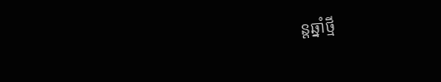ន្តឆ្នាំថ្មី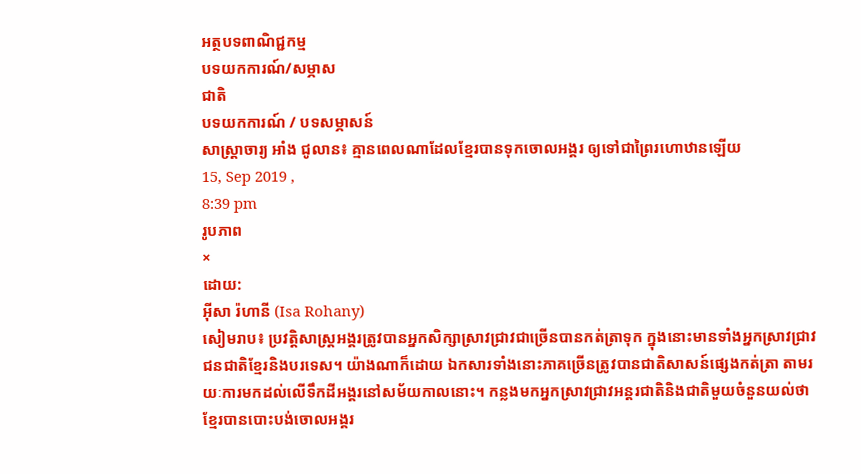អត្ថបទពាណិជ្ជកម្ម
បទយកការណ៍/សម្ភាស
ជាតិ
បទយកការណ៍ / បទសម្ភាសន៍
សាស្ដ្រាចារ្យ អាំង ជូលាន៖ គ្មានពេលណាដែលខ្មែរបានទុកចោលអង្គរ ឲ្យទៅជាព្រៃរហោឋានឡើយ
15, Sep 2019 ,
8:39 pm
រូបភាព
×
ដោយ:
អុីសា រ៉ហានី (Isa Rohany)
សៀមរាប៖ ប្រវត្តិសាស្ដ្រអង្គរត្រូវបានអ្នកសិក្សាស្រាវជ្រាវជាច្រើនបានកត់ត្រាទុក ក្នុងនោះមានទាំងអ្នកស្រាវជ្រាវជនជាតិខ្មែរនិងបរទេស។ យ៉ាងណាក៏ដោយ ឯកសារទាំងនោះភាគច្រើនត្រូវបានជាតិសាសន៍ផ្សេងកត់ត្រា តាមរយៈការមកដល់លើទឹកដីអង្គរនៅសម័យកាលនោះ។ កន្លងមកអ្នកស្រាវជ្រាវអន្តរជាតិនិងជាតិមួយចំនួនយល់ថាខ្មែរបានបោះបង់ចោលអង្គរ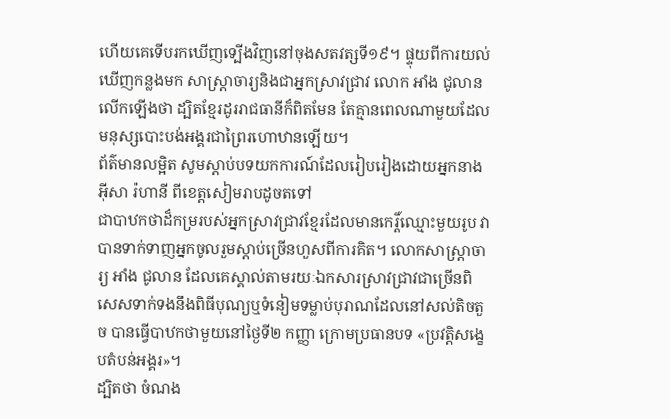ហើយគេទើបរកឃើញទ្បើងវិញនៅចុងសតវត្សទី១៩។ ផ្ទុយពីការយល់ឃើញកន្លងមក សាស្ដ្រាចារ្យនិងជាអ្នកស្រាវជ្រាវ លោក អាំង ជូលាន លើកឡើងថា ដ្បិតខ្មែរដូររាជធានីក៏ពិតមែន តែគ្មានពេលណាមួយដែលមនុស្សបោះបង់អង្គរជាព្រៃរហោឋានឡើយ។
ព័ត៌មានលម្អិត សូមស្ដាប់បទយកការណ៍ដែលរៀបរៀងដោយអ្នកនាង អ៊ីសា រ៉ហានី ពីខេត្តសៀមរាបដូចតទៅ
ជាបាឋកថាដ៏កម្ររបស់អ្នកស្រាវជ្រាវខ្មែរដែលមានកេរ្ដិ៍ឈ្មោះមួយរូប វាបានទាក់ទាញអ្នកចូលរួមស្ដាប់ច្រើនហួសពីការគិត។ លោកសាស្ដ្រាចារ្យ អាំង ជូលាន ដែលគេស្គាល់តាមរយៈឯកសារស្រាវជ្រាវជាច្រើនពិសេសទាក់ទងនឹងពិធីបុណ្យឬទំនៀមទម្លាប់បុរាណដែលនៅសល់តិចតួច បានធ្វើបាឋកថាមួយនៅថ្ងៃទី២ កញ្ញា ក្រោមប្រធានបទ «ប្រវត្តិសង្ខេបតំបន់អង្គរ»។
ដ្បិតថា ចំណង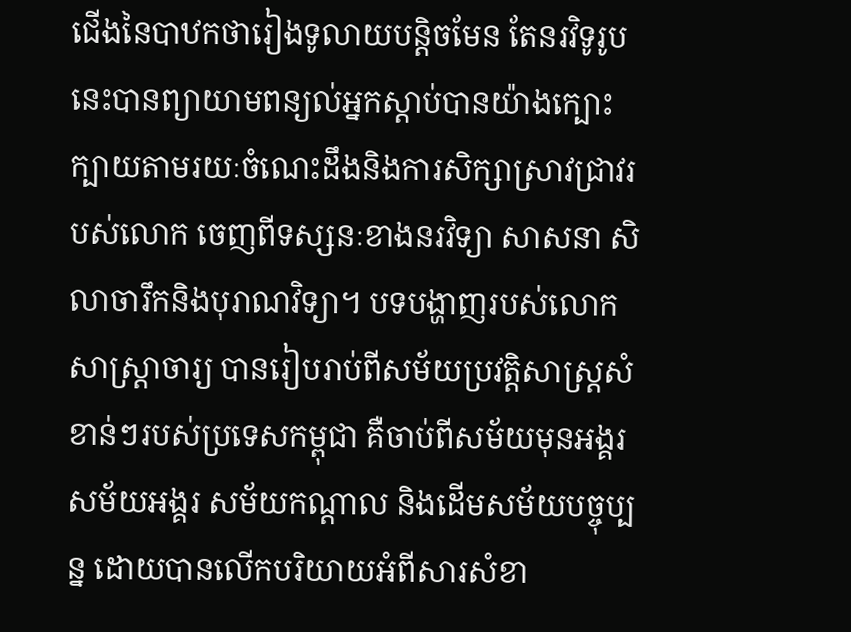ជើងនៃបាឋកថារៀងទូលាយបន្ដិចមែន តែនរវិទូរូបនេះបានព្យាយាមពន្យល់អ្នកស្ដាប់បានយ៉ាងក្បោះក្បាយតាមរយៈចំណេះដឹងនិងការសិក្សាស្រាវជ្រាវរបស់លោក ចេញពីទស្សនៈខាងនរវិទ្យា សាសនា សិលាចារឹកនិងបុរាណវិទ្យា។ បទបង្ហាញរបស់លោកសាស្ត្រាចារ្យ បានរៀបរាប់ពីសម័យប្រវត្តិសាស្ដ្រសំខាន់ៗរបស់ប្រទេសកម្ពុជា គឺចាប់ពីសម័យមុនអង្គរ សម័យអង្គរ សម័យកណ្ដាល និងដើមសម័យបច្ចុប្បន្ន ដោយបានលើកបរិយាយអំពីសារសំខា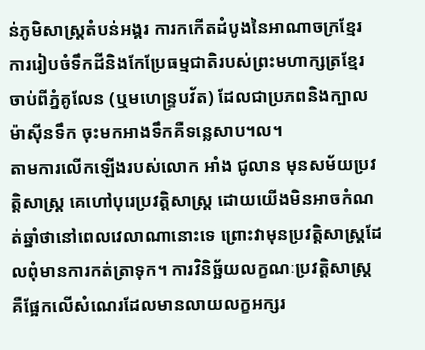ន់ភូមិសាស្ត្រតំបន់អង្គរ ការកកើតដំបូងនៃអាណាចក្រខ្មែរ ការរៀបចំទឹកដីនិងកែប្រែធម្មជាតិរបស់ព្រះមហាក្សត្រខ្មែរ ចាប់ពីភ្នំគូលែន (ឬមហេន្ទ្របវ័ត) ដែលជាប្រភពនិងក្បាលម៉ាស៊ីនទឹក ចុះមកអាងទឹកគឺទន្លេសាប។ល។
តាមការលើកឡើងរបស់លោក អាំង ជូលាន មុនសម័យប្រវត្តិសាស្ដ្រ គេហៅបុរេប្រវត្តិសាស្ដ្រ ដោយយើងមិនអាចកំណត់ឆ្នាំថានៅពេលវេលាណានោះទេ ព្រោះវាមុនប្រវត្តិសាស្ដ្រដែលពុំមានការកត់ត្រាទុក។ ការវិនិច្ឆ័យលក្ខណៈប្រវត្តិសាស្ដ្រ គឺផ្អែកលើសំណេរដែលមានលាយលក្ខអក្សរ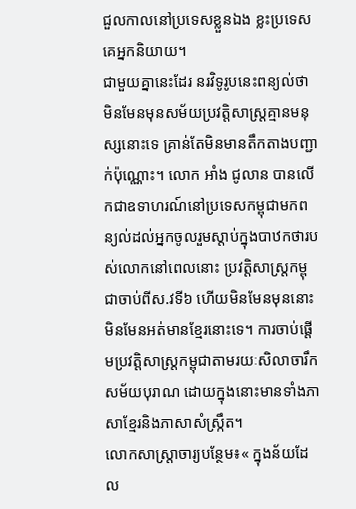ជួលកាលនៅប្រទេសខ្លួនឯង ខ្លះប្រទេសគេអ្នកនិយាយ។
ជាមួយគ្នានេះដែរ នរវិទូរូបនេះពន្យល់ថា មិនមែនមុនសម័យប្រវត្តិសាស្ដ្រគ្មានមនុស្សនោះទេ គ្រាន់តែមិនមានតឹកតាងបញ្ជាក់ប៉ុណ្ណោះ។ លោក អាំង ជូលាន បានលើកជាឧទាហរណ៍នៅប្រទេសកម្ពុជាមកពន្យល់ដល់អ្នកចូលរួមស្ដាប់ក្នុងបាឋកថារបស់លោកនៅពេលនោះ ប្រវត្តិសាស្ដ្រកម្ពុជាចាប់ពីស.វទី៦ ហើយមិនមែនមុននោះមិនមែនអត់មានខ្មែរនោះទេ។ ការចាប់ផ្តើមប្រវត្តិសាស្ដ្រកម្ពុជាតាមរយៈសិលាចារឹកសម័យបុរាណ ដោយក្នុងនោះមានទាំងភាសាខ្មែរនិងភាសាសំស្ក្រឹត។
លោកសាស្ដ្រាចារ្យបន្ថែម៖« ក្នុងន័យដែល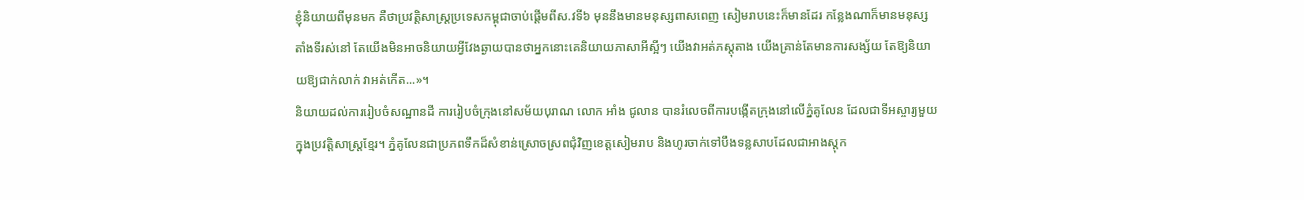ខ្ញុំនិយាយពីមុនមក គឺថាប្រវត្តិសាស្ដ្រប្រទេសកម្ពុជាចាប់ផ្តើមពីស.វទី៦ មុននឹងមានមនុស្សពាសពេញ សៀមរាបនេះក៏មានដែរ កន្លែងណាក៏មានមនុស្សតាំងទីរស់នៅ តែយើងមិនអាចនិយាយអ្វីវែងឆ្ងាយបានថាអ្នកនោះគេនិយាយភាសាអីស្អីៗ យើងវាអត់ភស្ដុតាង យើងគ្រាន់តែមានការសង្ស័យ តែឱ្យនិយាយឱ្យជាក់លាក់ វាអត់កើត...»។
និយាយដល់ការរៀបចំសណ្ឋានដី ការរៀបចំក្រុងនៅសម័យបុរាណ លោក អាំង ជូលាន បានរំលេចពីការបង្កើតក្រុងនៅលើភ្នំគូលែន ដែលជាទីអស្ចារ្យមួយក្នុងប្រវត្តិសាស្ដ្រខ្មែរ។ ភ្នំគូលែនជាប្រភពទឹកដ៏សំខាន់ស្រោចស្រពជុំវិញខេត្តសៀមរាប និងហូរចាក់ទៅបឹងទន្លសាបដែលជាអាងស្ដុក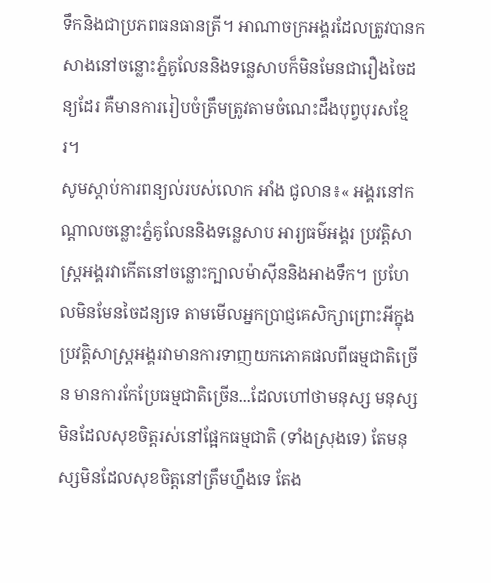ទឹកនិងជាប្រភពធនធានត្រី។ អាណាចក្រអង្គរដែលត្រូវបានកសាងនៅចន្លោះភ្នំគូលែននិងទន្លេសាបក៏មិនមែនជារឿងចៃដន្យដែរ គឺមានការរៀបចំត្រឹមត្រូវតាមចំណេះដឹងបុព្វបុរសខ្មែរ។
សូមស្ដាប់ការពន្យល់របស់លោក អាំង ជូលាន៖« អង្គរនៅកណ្ដាលចន្លោះភ្នំគូលែននិងទន្លេសាប អារ្យធម៌អង្គរ ប្រវត្តិសាស្ដ្រអង្គរវាកើតនៅចន្លោះក្បាលម៉ាស៊ីននិងអាងទឹក។ ប្រហែលមិនមែនចៃដន្យទេ តាមមើលអ្នកប្រាជ្ញគេសិក្សាព្រោះអីក្នុងប្រវត្តិសាស្ដ្រអង្គរវាមានការទាញយកភោគផលពីធម្មជាតិច្រើន មានការកែប្រែធម្មជាតិច្រើន...ដែលហៅថាមនុស្ស មនុស្សមិនដែលសុខចិត្តរស់នៅផ្អែកធម្មជាតិ (ទាំងស្រុងទេ) តែមនុស្សមិនដែលសុខចិត្តនៅត្រឹមហ្នឹងទេ តែង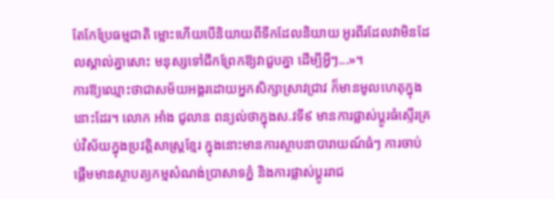តែកែប្រែធម្មជាតិ ម្លោះហើយបើនិយាយពីទឹកដែលនិយាយ អូរពីរដែលវាមិនដែលស្គាល់គ្នាសោះ មនុស្សទៅជីកព្រែកឱ្យវាជួបគ្នា ដើម្បីអ្វីៗ...»។
ការឱ្យឈ្មោះថាជាសម័យអង្គរដោយអ្នកសិក្សាស្រាវជ្រាវ ក៏មានមូលហេតុក្នុងនោះដែរ។ លោក អាំង ជូលាន ពន្យល់ថាក្នុងស.វទី៩ មានការផ្លាស់ប្ដូរធំស្ទើរគ្រប់វិស័យក្នុងប្រវត្តិសាស្ដ្រខ្មែរ ក្នុងនោះមានការស្ថាបនាបារាយណ៍ធំៗ ការចាប់ផ្តើមមានស្ថាបត្យកម្មសំណង់ប្រាសាទភ្នំ និងការផ្លាស់ប្ដូររាជ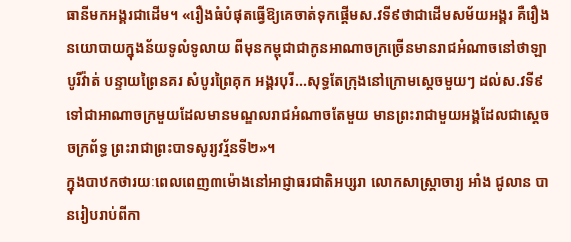ធានីមកអង្គរជាដើម។ «រឿងធំបំផុតធ្វើឱ្យគេចាត់ទុកផ្តើមស.វទី៩ថាជាដើមសម័យអង្គរ គឺរឿងនយោបាយក្នុងន័យទូលំទូលាយ ពីមុនកម្ពុជាជាកូនអាណាចក្រច្រើនមានរាជអំណាចនៅថាឡាបូរីវ៉ាត់ បន្ទាយព្រៃនគរ សំបូរព្រៃគុក អង្គរបុរី...សុទ្ធតែក្រុងនៅក្រោមស្ដេចមួយៗ ដល់ស.វទី៩ ទៅជាអាណាចក្រមួយដែលមានមណ្ឌលរាជអំណាចតែមួយ មានព្រះរាជាមួយអង្គដែលជាស្ដេចចក្រព័ទ្ធ ព្រះរាជាព្រះបាទសូរ្យវរ្ម័នទី២»។
ក្នុងបាឋកថារយៈពេលពេញ៣ម៉ោងនៅអាជ្ញាធរជាតិអប្សរា លោកសាស្ដ្រាចារ្យ អាំង ជូលាន បានរៀបរាប់ពីកា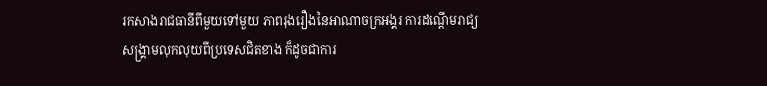រកសាងរាជធានីពីមួយទៅមួយ ភាពរុងរឿងនៃអាណាចក្រអង្គរ ការដណ្ដើមរាជ្យ សង្គ្រាមលុកលុយពីប្រទេសជិតខាង ក៏ដូចជាការ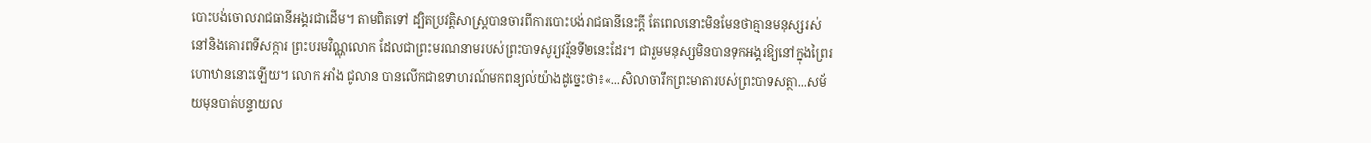បោះបង់ចោលរាជធានីអង្គរជាដើម។ តាមពិតទៅ ដ្បិតប្រវត្តិសាស្ដ្របានចារពីការបោះបង់រាជធានីនេះក្ដី តែពេលនោះមិនមែនថាគ្មានមនុស្សរស់នៅនិងគោរពទីសក្ការ ព្រះបរមវិណ្ណុលោក ដែលជាព្រះមរណនាមរបស់ព្រះបាទសូរ្យវរ្ម័នទី២នេះដែរ។ ជារួមមនុស្សមិនបានទុកអង្គរឱ្យនៅក្នុងព្រៃរហោឋាននោះឡើយ។ លោក អាំង ជូលាន បានលើកជាឧទាហរណ៍មកពន្យល់យ៉ាងដូច្នេះថា៖«...សិលាចារឹកព្រះមាតារបស់ព្រះបាទសត្ថា...សម័យមុនបាត់បន្ទាយល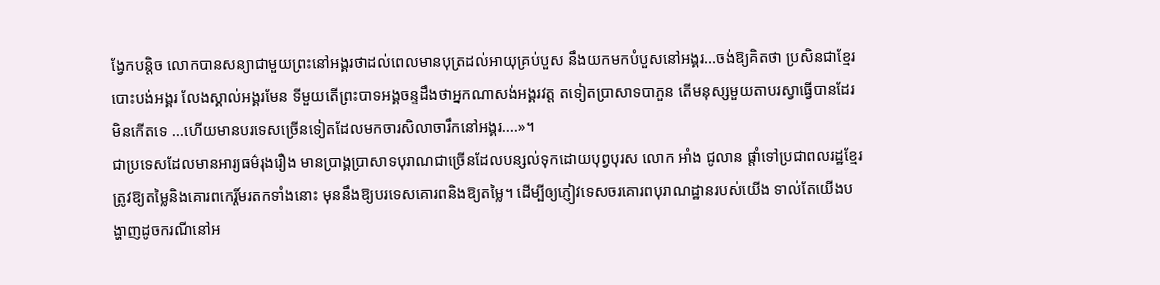ង្វែកបន្ដិច លោកបានសន្យាជាមួយព្រះនៅអង្គរថាដល់ពេលមានបុត្រដល់អាយុគ្រប់បួស នឹងយកមកបំបួសនៅអង្គរ...ចង់ឱ្យគិតថា ប្រសិនជាខ្មែរបោះបង់អង្គរ លែងស្គាល់អង្គរមែន ទីមួយតើព្រះបាទអង្គចន្ទដឹងថាអ្នកណាសង់អង្គរវត្ត តទៀតប្រាសាទបាភួន តើមនុស្សមួយតាបរស្វាធ្វើបានដែរ មិនកើតទេ ...ហើយមានបរទេសច្រើនទៀតដែលមកចារសិលាចារឹកនៅអង្គរ....»។
ជាប្រទេសដែលមានអារ្យធម៌រុងរឿង មានប្រាង្គប្រាសាទបុរាណជាច្រើនដែលបន្សល់ទុកដោយបុព្វបុរស លោក អាំង ជូលាន ផ្តាំទៅប្រជាពលរដ្ឋខ្មែរត្រូវឱ្យតម្លៃនិងគោរពកេរ្ដិ៍មរតកទាំងនោះ មុននឹងឱ្យបរទេសគោរពនិងឱ្យតម្លៃ។ ដើម្បីឲ្យភ្ញៀវទេសចរគោរពបុរាណដ្ឋានរបស់យើង ទាល់តែយើងបង្ហាញដូចករណីនៅអ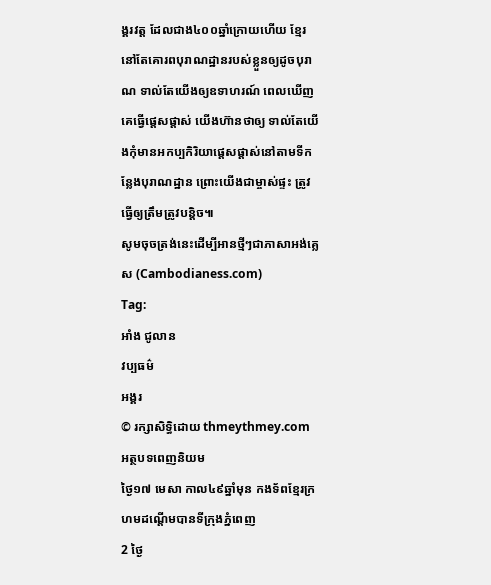ង្គរវត្ត ដែលជាង៤០០ឆ្នាំក្រោយហើយ ខ្មែរនៅតែគោរពបុរាណដ្ឋានរបស់ខ្លួនឲ្យដូចបុរាណ ទាល់តែយើងឲ្យឧទាហរណ៍ ពេលឃើញគេធ្វើផ្តេសផ្តាស់ យើងហ៊ានថាឲ្យ ទាល់តែយើងកុំមានអកប្បកិរិយាផ្តេសផ្តាស់នៅតាមទីកន្លែងបុរាណដ្ឋាន ព្រោះយើងជាម្ចាស់ផ្ទះ ត្រូវធ្វើឲ្យត្រឹមត្រូវបន្តិច៕
សូមចុចត្រង់នេះដើម្បីអានថ្មីៗជាភាសាអង់គ្លេស (Cambodianess.com)
Tag:
អាំង ជូលាន
វប្បធម៌
អង្គរ
© រក្សាសិទ្ធិដោយ thmeythmey.com
អត្ថបទពេញនិយម
ថ្ងៃ១៧ មេសា កាល៤៩ឆ្នាំមុន កងទ័ពខ្មែរក្រហមដណ្តើមបានទីក្រុងភ្នំពេញ
2 ថ្ងៃ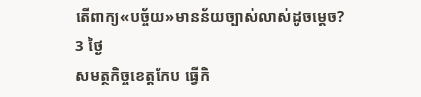តើពាក្យ«បច្ច័យ»មានន័យច្បាស់លាស់ដូចម្តេច?
3 ថ្ងៃ
សមត្ថកិច្ចខេត្តកែប ធ្វើកិ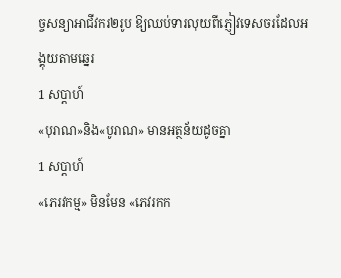ច្ចសន្យាអាជីវករ២រូប ឱ្យឈប់ទារលុយពីភ្ញៀវទេសចរដែលអង្គុយតាមឆ្នេរ
1 សប្តាហ៍
«បុរាណ»និង«បូរាណ» មានអត្ថន័យដូចគ្នា
1 សប្តាហ៍
«ភេរវកម្ម» មិនមែន «ភេវរកក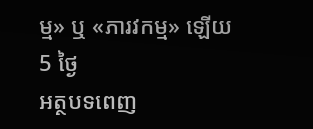ម្ម» ឬ «ភារវកម្ម» ឡើយ
5 ថ្ងៃ
អត្ថបទពេញ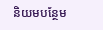និយមបន្ថែម